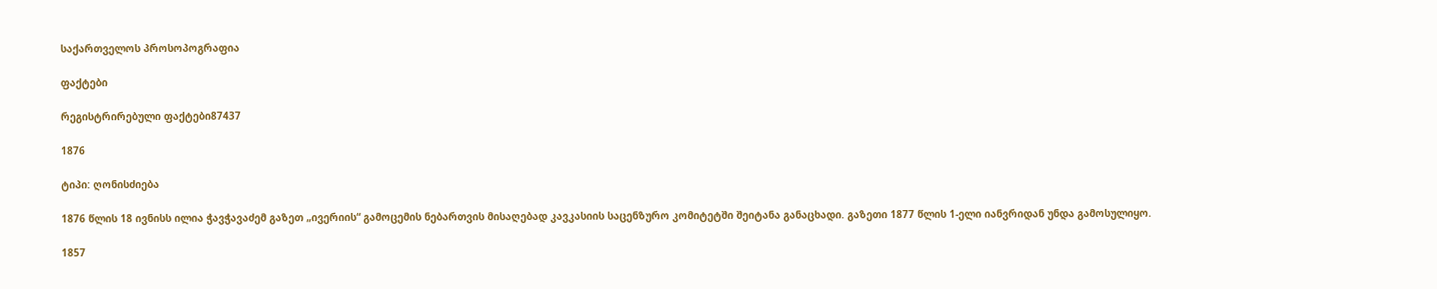საქართველოს პროსოპოგრაფია

ფაქტები

რეგისტრირებული ფაქტები87437

1876

ტიპი: ღონისძიება

1876 წლის 18 ივნისს ილია ჭავჭავაძემ გაზეთ „ივერიის“ გამოცემის ნებართვის მისაღებად კავკასიის საცენზურო კომიტეტში შეიტანა განაცხადი. გაზეთი 1877 წლის 1-ელი იანვრიდან უნდა გამოსულიყო.

1857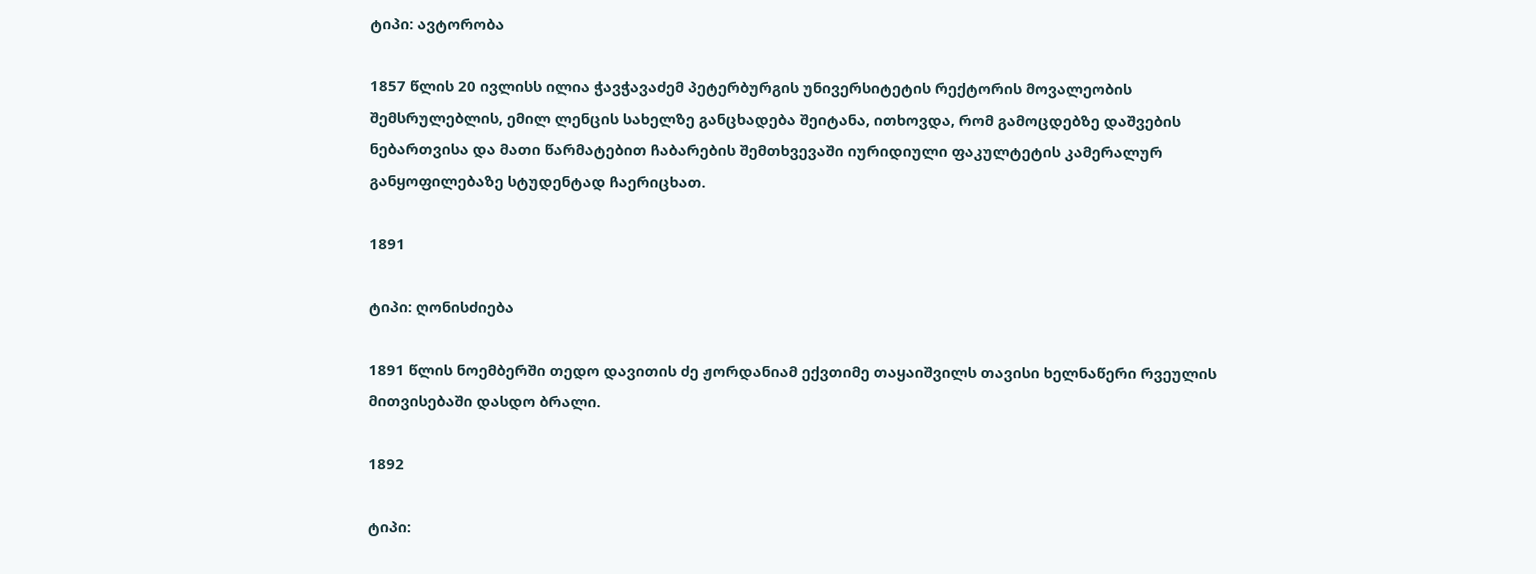ტიპი: ავტორობა

1857 წლის 20 ივლისს ილია ჭავჭავაძემ პეტერბურგის უნივერსიტეტის რექტორის მოვალეობის შემსრულებლის, ემილ ლენცის სახელზე განცხადება შეიტანა, ითხოვდა, რომ გამოცდებზე დაშვების ნებართვისა და მათი წარმატებით ჩაბარების შემთხვევაში იურიდიული ფაკულტეტის კამერალურ განყოფილებაზე სტუდენტად ჩაერიცხათ.

1891

ტიპი: ღონისძიება

1891 წლის ნოემბერში თედო დავითის ძე ჟორდანიამ ექვთიმე თაყაიშვილს თავისი ხელნაწერი რვეულის მითვისებაში დასდო ბრალი.

1892

ტიპი: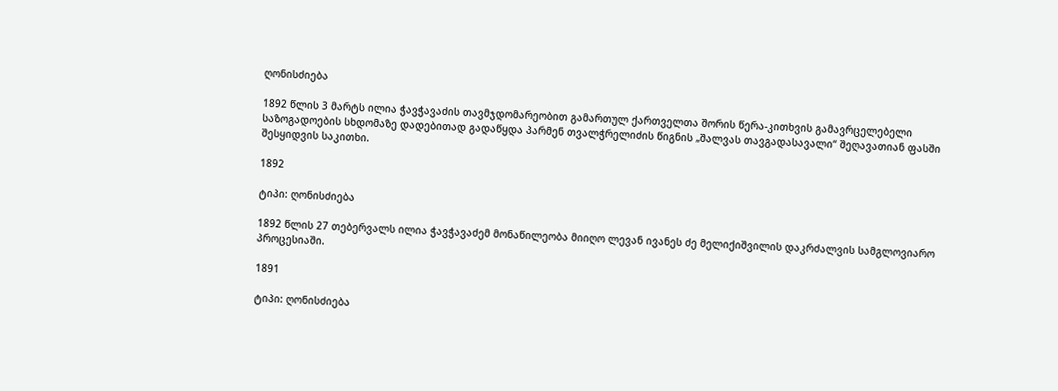ღონისძიება

1892 წლის 3 მარტს ილია ჭავჭავაძის თავმჯდომარეობით გამართულ ქართველთა შორის წერა-კითხვის გამავრცელებელი საზოგადოების სხდომაზე დადებითად გადაწყდა პარმენ თვალჭრელიძის წიგნის „შალვას თავგადასავალი“ შეღავათიან ფასში შესყიდვის საკითხი.

1892

ტიპი: ღონისძიება

1892 წლის 27 თებერვალს ილია ჭავჭავაძემ მონაწილეობა მიიღო ლევან ივანეს ძე მელიქიშვილის დაკრძალვის სამგლოვიარო პროცესიაში.

1891

ტიპი: ღონისძიება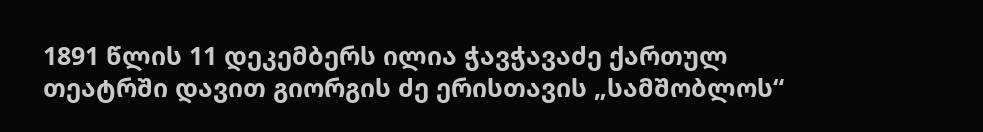1891 წლის 11 დეკემბერს ილია ჭავჭავაძე ქართულ თეატრში დავით გიორგის ძე ერისთავის „სამშობლოს“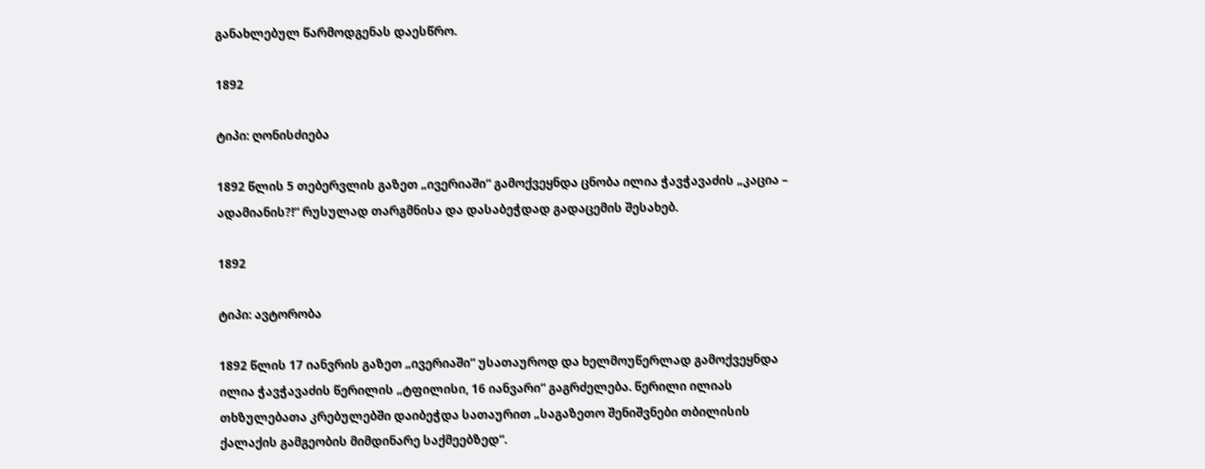განახლებულ წარმოდგენას დაესწრო.

1892

ტიპი: ღონისძიება

1892 წლის 5 თებერვლის გაზეთ „ივერიაში“ გამოქვეყნდა ცნობა ილია ჭავჭავაძის „კაცია – ადამიანის?!“ რუსულად თარგმნისა და დასაბეჭდად გადაცემის შესახებ.

1892

ტიპი: ავტორობა

1892 წლის 17 იანვრის გაზეთ „ივერიაში“ უსათაუროდ და ხელმოუწერლად გამოქვეყნდა ილია ჭავჭავაძის წერილის „ტფილისი, 16 იანვარი“ გაგრძელება. წერილი ილიას თხზულებათა კრებულებში დაიბეჭდა სათაურით „საგაზეთო შენიშვნები თბილისის ქალაქის გამგეობის მიმდინარე საქმეებზედ“.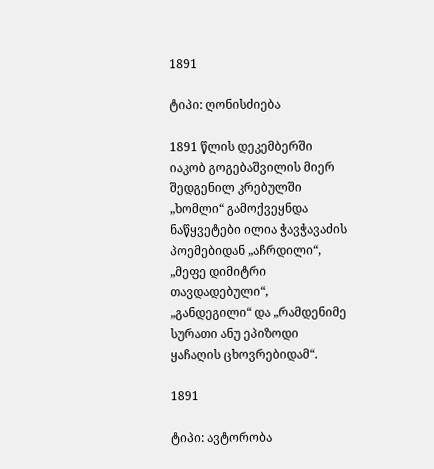1891

ტიპი: ღონისძიება

1891 წლის დეკემბერში იაკობ გოგებაშვილის მიერ შედგენილ კრებულში „ხომლი“ გამოქვეყნდა ნაწყვეტები ილია ჭავჭავაძის პოემებიდან „აჩრდილი“, „მეფე დიმიტრი თავდადებული“, „განდეგილი“ და „რამდენიმე სურათი ანუ ეპიზოდი ყაჩაღის ცხოვრებიდამ“.

1891

ტიპი: ავტორობა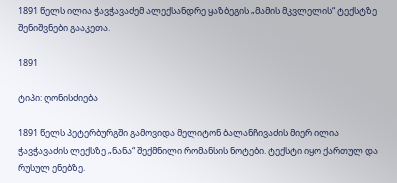1891 წელს ილია ჭავჭავაძემ ალექსანდრე ყაზბეგის „მამის მკვლელის“ ტექსტზე შენიშვნები გააკეთა.

1891

ტიპი: ღონისძიება

1891 წელს პეტერბურგში გამოვიდა მელიტონ ბალანჩივაძის მიერ ილია ჭავჭავაძის ლექსზე „ნანა“ შექმნილი რომანსის ნოტები. ტექსტი იყო ქართულ და რუსულ ენებზე.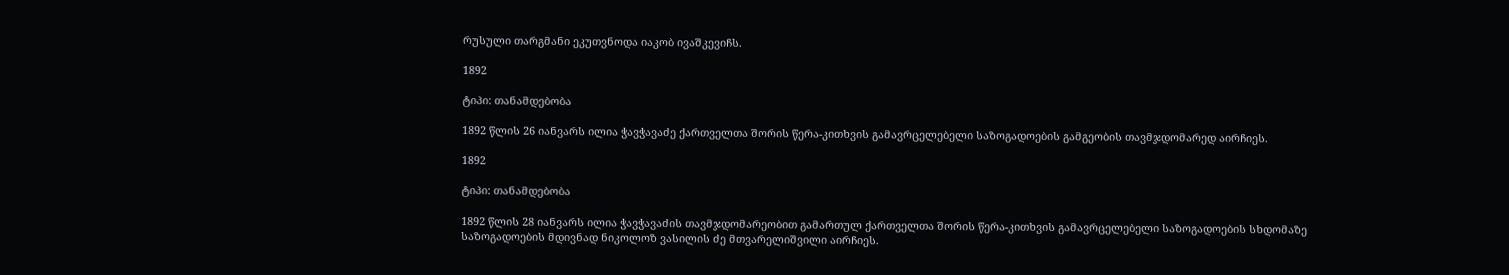რუსული თარგმანი ეკუთვნოდა იაკობ ივაშკევიჩს.

1892

ტიპი: თანამდებობა

1892 წლის 26 იანვარს ილია ჭავჭავაძე ქართველთა შორის წერა-კითხვის გამავრცელებელი საზოგადოების გამგეობის თავმჯდომარედ აირჩიეს.

1892

ტიპი: თანამდებობა

1892 წლის 28 იანვარს ილია ჭავჭავაძის თავმჯდომარეობით გამართულ ქართველთა შორის წერა-კითხვის გამავრცელებელი საზოგადოების სხდომაზე საზოგადოების მდივნად ნიკოლოზ ვასილის ძე მთვარელიშვილი აირჩიეს.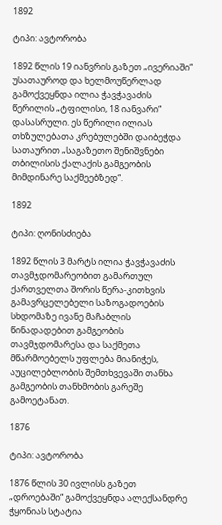1892

ტიპი: ავტორობა

1892 წლის 19 იანვრის გაზეთ „ივერიაში“ უსათაუროდ და ხელმოუწერლად გამოქვეყნდა ილია ჭავჭავაძის წერილის „ტფილისი, 18 იანვარი“ დასასრული. ეს წერილი ილიას თხზულებათა კრებულებში დაიბეჭდა სათაურით „საგაზეთო შენიშვნები თბილისის ქალაქის გამგეობის მიმდინარე საქმეებზედ“.

1892

ტიპი: ღონისძიება

1892 წლის 3 მარტს ილია ჭავჭავაძის თავმჯდომარეობით გამართულ ქართველთა შორის წერა-კითხვის გამავრცელებელი საზოგადოების სხდომაზე ივანე მაჩაბლის წინადადებით გამგეობის თავმჯდომარესა და საქმეთა მწარმოებელს უფლება მიანიჭეს, აუცილებლობის შემთხვევაში თანხა გამგეობის თანხმობის გარეშე გამოეტანათ.

1876

ტიპი: ავტორობა

1876 წლის 30 ივლისს გაზეთ „დროებაში“ გამოქვეყნდა ალექსანდრე ჭყონიას სტატია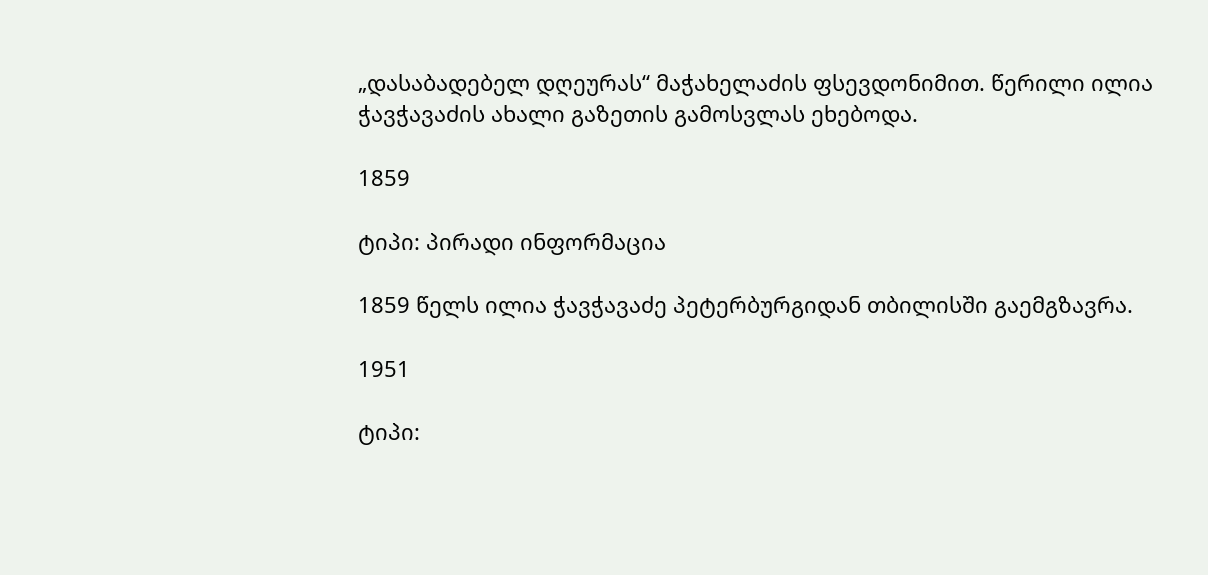„დასაბადებელ დღეურას“ მაჭახელაძის ფსევდონიმით. წერილი ილია ჭავჭავაძის ახალი გაზეთის გამოსვლას ეხებოდა.

1859

ტიპი: პირადი ინფორმაცია

1859 წელს ილია ჭავჭავაძე პეტერბურგიდან თბილისში გაემგზავრა.

1951

ტიპი: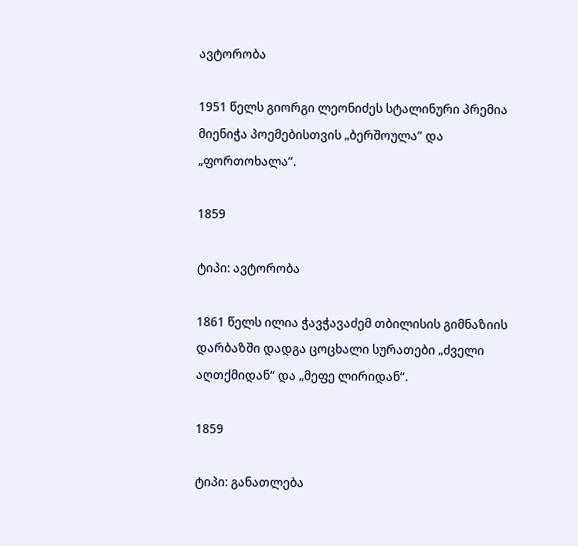ავტორობა

1951 წელს გიორგი ლეონიძეს სტალინური პრემია მიენიჭა პოემებისთვის „ბერშოულა” და „ფორთოხალა”.

1859

ტიპი: ავტორობა

1861 წელს ილია ჭავჭავაძემ თბილისის გიმნაზიის დარბაზში დადგა ცოცხალი სურათები „ძველი აღთქმიდან“ და „მეფე ლირიდან“.

1859

ტიპი: განათლება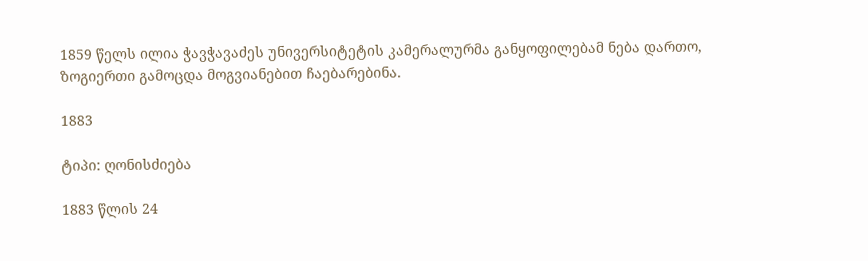1859 წელს ილია ჭავჭავაძეს უნივერსიტეტის კამერალურმა განყოფილებამ ნება დართო, ზოგიერთი გამოცდა მოგვიანებით ჩაებარებინა.

1883

ტიპი: ღონისძიება

1883 წლის 24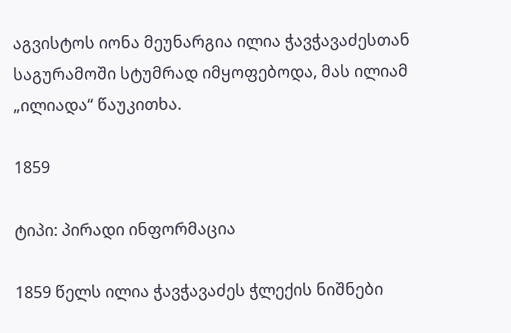აგვისტოს იონა მეუნარგია ილია ჭავჭავაძესთან საგურამოში სტუმრად იმყოფებოდა, მას ილიამ „ილიადა“ წაუკითხა.

1859

ტიპი: პირადი ინფორმაცია

1859 წელს ილია ჭავჭავაძეს ჭლექის ნიშნები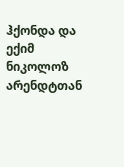ჰქონდა და ექიმ ნიკოლოზ არენდტთან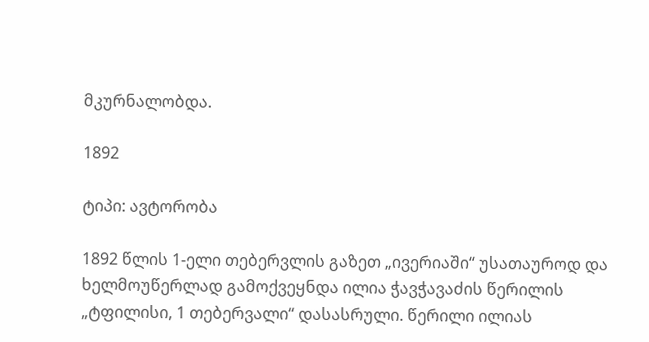მკურნალობდა.

1892

ტიპი: ავტორობა

1892 წლის 1-ელი თებერვლის გაზეთ „ივერიაში“ უსათაუროდ და ხელმოუწერლად გამოქვეყნდა ილია ჭავჭავაძის წერილის „ტფილისი, 1 თებერვალი“ დასასრული. წერილი ილიას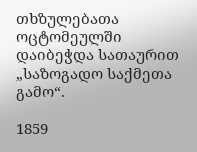თხზულებათა ოცტომეულში დაიბეჭდა სათაურით „საზოგადო საქმეთა გამო“.

1859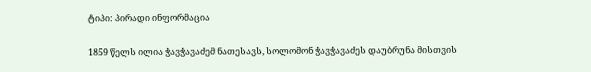ტიპი: პირადი ინფორმაცია

1859 წელს ილია ჭავჭავაძემ ნათესავს, სოლომონ ჭავჭავაძეს დაუბრუნა მისთვის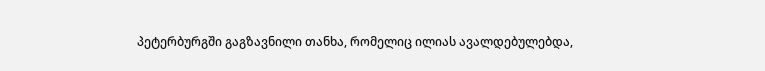პეტერბურგში გაგზავნილი თანხა, რომელიც ილიას ავალდებულებდა,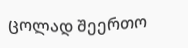ცოლად შეერთო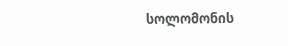სოლომონის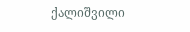ქალიშვილი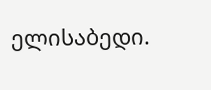ელისაბედი.